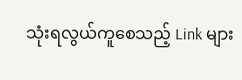သုံးရလွယ်ကူစေသည့် Link များ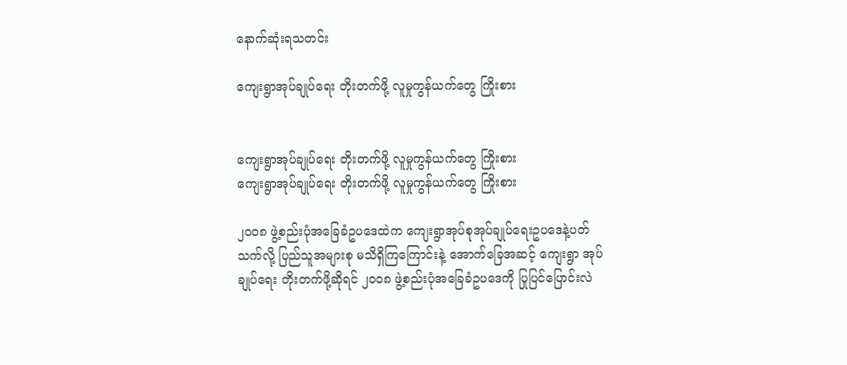နောက်ဆုံးရသတင်း

ကျေးရွာအုပ်ချုပ်ရေး တိုးတက်ဖို့ လူမှုကွန်ယက်တွေ ကြိုးစား


ကျေးရွာအုပ်ချုပ်ရေး တိုးတက်ဖို့ လူမှုကွန်ယက်တွေ ကြိုးစား
ကျေးရွာအုပ်ချုပ်ရေး တိုးတက်ဖို့ လူမှုကွန်ယက်တွေ ကြိုးစား

၂၀၀၈ ဖွဲ့စည်းပုံအခြေခံဥပဒေထဲက ကျေးရွာအုပ်စုအုပ်ချုပ်ရေးဥပဒေနဲ့ပတ်သက်လို့ ပြည်သူအများစု မသိရှိကြကြောင်းနဲ့ အောက်ခြေအဆင့် ကျေးရွာ အုပ်ချုပ်ရေး တိုးတက်ဖို့ဆိုရင် ၂၀၀၈ ဖွဲ့စည်းပုံအခြေခံဥပဒေကို ပြုပြင်ပြောင်းလဲ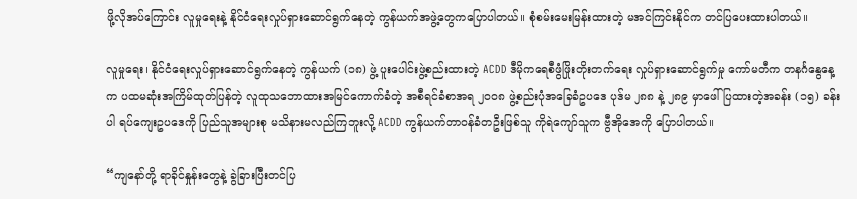ဖို့လိုအပ်ကြောင်း လူမှုရေးနဲ့ နိုင်ငံရေးလှုပ်ရှားဆောင်ရွက်နေတဲ့ ကွန်ယက်အဖွဲ့တွေကပြောပါတယ်။ စုံစမ်းမေးမြန်းထားတဲ့ မအင်ကြင်းနိုင်က တင်ပြပေးထားပါတယ်။

လူမှုရေး၊ နိုင်ငံရေးလှုပ်ရှားဆောင်ရွက်နေတဲ့ ကွန်ယက် (၁၈) ဖွဲ့ ပူးပေါင်းဖွဲ့စည်းထားတဲ့ ACDD ဒီမိုကရေစီဖွံဖြိုးတိုးတက်ရေး လှုပ်ရှားဆောင်ရွက်မှု ကော်မတီက တနင်္ဂနွေနေ့က ပထမဆုံးအကြိမ်ထုတ်ပြန်တဲ့ လူထုသဘောထားအမြင်ကောက်ခံတဲ့ အစီရင်ခံစာအရ ၂၀၀၈ ဖွဲ့စည်းပုံအခြေခံဥပဒေ ပုဒ်မ ၂၈၈ နဲ့ ၂၈၉ မှာဖေါ်ပြထားတဲ့အခန်း (၁၅) ခန်းပါ ရပ်ကျေးဥပဒေကို ပြည်သူအများစု မသိနားမလည်ကြဘူးလို့ ACDD ကွန်ယက်တာဝန်ခံတဦးဖြစ်သူ ကိုရဲကျော်သူက ဗွီအိုအေကို ပြောပါတယ်။

“ကျနော်တို့ ရာခိုင်နှုန်းတွေနဲ့ ခွဲခြားပြီးတင်ပြ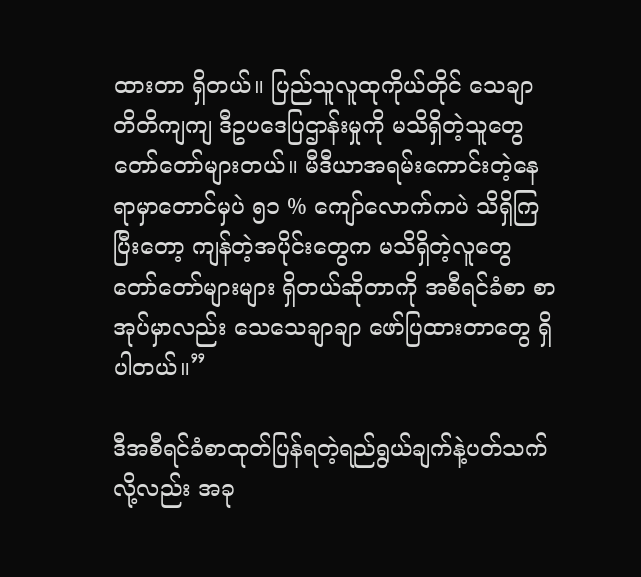ထားတာ ရှိတယ်။ ပြည်သူလူထုကိုယ်တိုင် သေချာ တိတိကျကျ ဒီဥပဒေပြဌာန်းမှုကို မသိရှိတဲ့သူတွေ တော်တော်များတယ်။ မီဒီယာအရမ်းကောင်းတဲ့နေရာမှာတောင်မှပဲ ၅၁ % ကျော်လောက်ကပဲ သိရှိကြပြီးတော့ ကျန်တဲ့အပိုင်းတွေက မသိရှိတဲ့လူတွေ တော်တော်များများ ရှိတယ်ဆိုတာကို အစီရင်ခံစာ စာအုပ်မှာလည်း သေသေချာချာ ဖော်ပြထားတာတွေ ရှိပါတယ်။”

ဒီအစီရင်ခံစာထုတ်ပြန်ရတဲ့ရည်ရွယ်ချက်နဲ့ပတ်သက်လို့လည်း အခု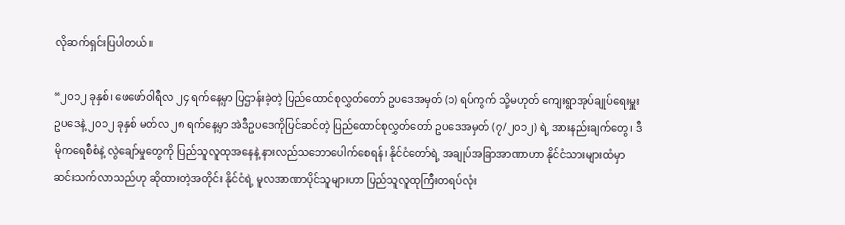လိုဆက်ရှင်းပြပါတယ်။

“၂၀၁၂ ခုနှစ်၊ ဖေဖော်ဝါရီလ ၂၄ ရက်နေ့မှာ ပြဌာန်းခဲ့တဲ့ ပြည်ထောင်စုလွှတ်တော် ဥပဒေအမှတ် (၁) ရပ်ကွက် သို့မဟုတ် ကျေးရွာအုပ်ချုပ်ရေးမှူး ဥပဒေနဲ့ ၂၀၁၂ ခုနှစ် မတ်လ ၂၈ ရက်နေ့မှာ အဲဒီဥပဒေကိုပြင်ဆင်တဲ့ ပြည်ထောင်စုလွှတ်တော် ဥပဒေအမှတ် (၇/၂၀၁၂) ရဲ့ အားနည်းချက်တွေ၊ ဒီမိုကရေစီစံနဲ့ လွဲချော်မှုတွေကို ပြည်သူလူထုအနေနဲ့ နားလည်သဘောပေါက်စေရန်၊ နိုင်ငံတော်ရဲ့ အချုပ်အခြာအာဏာဟာ နိုင်ငံသားများထံမှာ ဆင်းသက်လာသည်ဟု ဆိုထားတဲ့အတိုင်း နိုင်ငံရဲ့ မူလအာဏာပိုင်သူများဟာ ပြည်သူလူထုကြီးတရပ်လုံး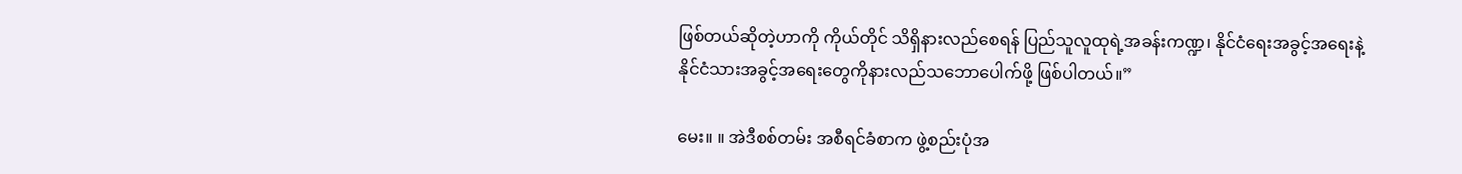ဖြစ်တယ်ဆိုတဲ့ဟာကို ကိုယ်တိုင် သိရှိနားလည်စေရန် ပြည်သူလူထုရဲ့အခန်းကဏ္ဍ၊ နိုင်ငံရေးအခွင့်အရေးနဲ့ နိုင်ငံသားအခွင့်အရေးတွေကိုနားလည်သဘောပေါက်ဖို့ ဖြစ်ပါတယ်။”

မေး။ ။ အဲဒီစစ်တမ်း အစီရင်ခံစာက ဖွဲ့စည်းပုံအ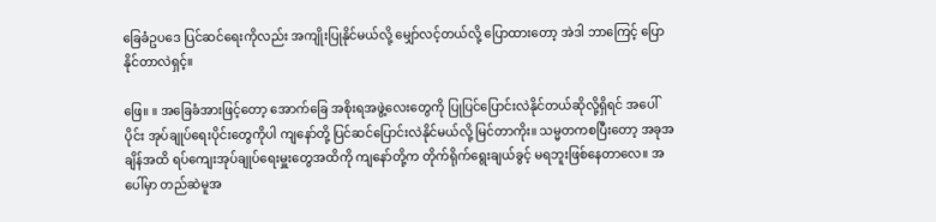ခြေခံဥပဒေ ပြင်ဆင်ရေးကိုလည်း အကျိုးပြုနိုင်မယ်လို့ မျှော်လင့်တယ်လို့ ပြောထားတော့ အဲဒါ ဘာကြေင့် ပြောနိုင်တာလဲရှင့်။

ဖြေ။ ။ အခြေခံအားဖြင့်တော့ အောက်ခြေ အစိုးရအဖွဲ့လေးတွေကို ပြုပြင်ပြောင်းလဲနိုင်တယ်ဆိုလို့ရှိရင် အပေါ်ပိုင်း အုပ်ချုပ်ရေးပိုင်းတွေကိုပါ ကျနော်တို့ ပြင်ဆင်ပြောင်းလဲနိုင်မယ်လို့ မြင်တာကိုး။ သမ္မတကစပြီးတော့ အခုအချိန်အထိ ရပ်ကျေးအုပ်ချုပ်ရေးမှူးတွေအထိကို ကျနော်တို့က တိုက်ရိုက်ရွေးချယ်ခွင့် မရဘူးဖြစ်နေတာလေ။ အပေါ်မှာ တည်ဆဲမူအ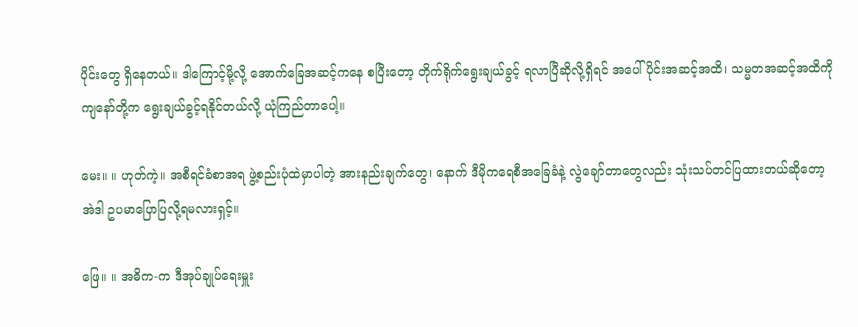ပိုင်းတွေ ရှိနေတယ်။ ဒါကြောင့်မို့လို့ အောက်ခြေအဆင့်ကနေ စပြီးတော့ တိုက်ရိုက်ရွေးချယ်ခွင့် ရလာပြီဆိုလို့ရှိရင် အပေါ်ပိုင်းအဆင့်အထိ၊ သမ္မတအဆင့်အထိကို ကျနော်တို့က ရွေးချယ်ခွင့်ရနိုင်တယ်လို့ ယုံကြည်တာပေါ့။

မေး။ ။ ဟုတ်ကဲ့။ အစီရင်ခံစာအရ ဖွဲ့စည်းပုံထဲမှာပါတဲ့ အားနည်းချက်တွေ၊ နောက် ဒီမိုကရေစီအခြေခံနဲ့ လွဲချော်တာတွေလည်း သုံးသပ်တင်ပြထားတယ်ဆိုတော့ အဲဒါ ဥပမာပြောပြလို့ရမလားရှင့်။

ဖြေ။ ။ အဓိက-က ဒီအုပ်ချုပ်ရေးမှူး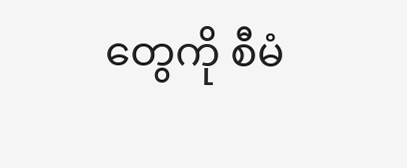တွေကို စီမံ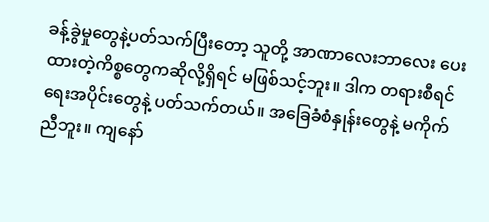ခန့်ခွဲမှုတွေနဲ့ပတ်သက်ပြီးတော့ သူတို့ အာဏာလေးဘာလေး ပေးထားတဲ့ကိစ္စတွေကဆိုလို့ရှိရင် မဖြစ်သင့်ဘူး။ ဒါက တရားစီရင်ရေးအပိုင်းတွေနဲ့ ပတ်သက်တယ်။ အခြေခံစံနှုန်းတွေနဲ့ မကိုက်ညီဘူး။ ကျနော်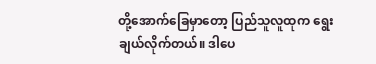တို့အောက်ခြေမှာတော့ ပြည်သူလူထုက ရွေးချယ်လိုက်တယ်။ ဒါပေ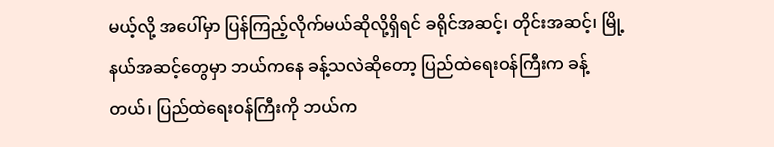မယ့်လို့ အပေါ်မှာ ပြန်ကြည့်လိုက်မယ်ဆိုလို့ရှိရင် ခရိုင်အဆင့်၊ တိုင်းအဆင့်၊ မြို့နယ်အဆင့်တွေမှာ ဘယ်ကနေ ခန့်သလဲဆိုတော့ ပြည်ထဲရေးဝန်ကြီးက ခန့်တယ်၊ ပြည်ထဲရေးဝန်ကြီးကို ဘယ်က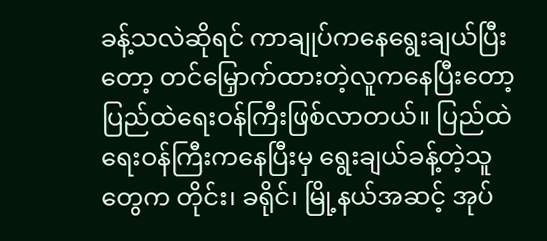ခန့်သလဲဆိုရင် ကာချုပ်ကနေရွေးချယ်ပြီးတော့ တင်မြှောက်ထားတဲ့လူကနေပြီးတော့ ပြည်ထဲရေးဝန်ကြီးဖြစ်လာတယ်။ ပြည်ထဲရေးဝန်ကြီးကနေပြီးမှ ရွေးချယ်ခန့်တဲ့သူတွေက တိုင်း၊ ခရိုင်၊ မြို့နယ်အဆင့် အုပ်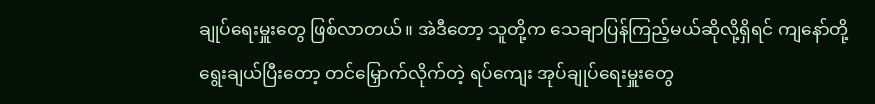ချုပ်ရေးမှူးတွေ ဖြစ်လာတယ်။ အဲဒီတော့ သူတို့က သေချာပြန်ကြည့်မယ်ဆိုလို့ရှိရင် ကျနော်တို့ ရွေးချယ်ပြီးတော့ တင်မြှောက်လိုက်တဲ့ ရပ်ကျေး အုပ်ချုပ်ရေးမှူးတွေ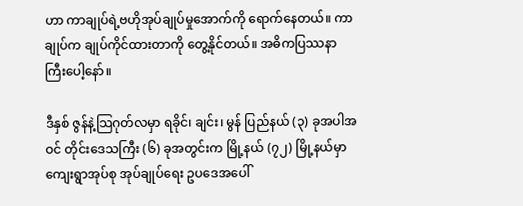ဟာ ကာချုပ်ရဲ့ဗဟိုအုပ်ချုပ်မှုအောက်ကို ရောက်နေတယ်။ ကာချုပ်က ချုပ်ကိုင်ထားတာကို တွေ့နိုင်တယ်။ အဓိကပြဿနာကြီးပေါ့နော်။

ဒီနှစ် ဇွန်နဲ့သြဂုတ်လမှာ ရခိုင်၊ ချင်း၊ မွန် ပြည်နယ် (၃) ခုအပါအဝင် တိုင်းဒေသကြီး (၆) ခုအတွင်းက မြို့နယ် (၇၂) မြို့နယ်မှာ ကျေးရွာအုပ်စု အုပ်ချုပ်ရေး ဥပဒေအပေါ်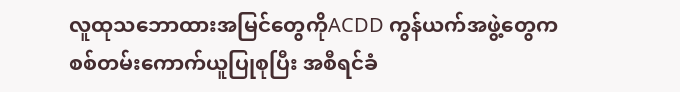လူထုသဘောထားအမြင်တွေကိုACDD ကွန်ယက်အဖွဲ့တွေက စစ်တမ်းကောက်ယူပြုစုပြီး အစီရင်ခံ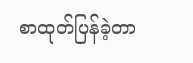စာထုတ်ပြန်ခဲ့တာ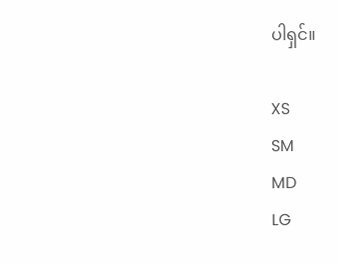ပါရှင်။

XS
SM
MD
LG